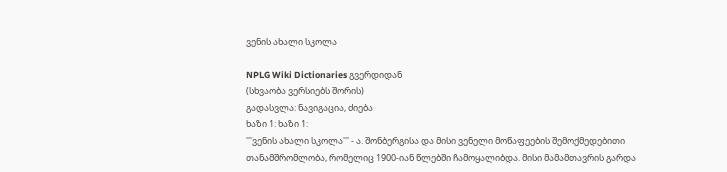ვენის ახალი სკოლა

NPLG Wiki Dictionaries გვერდიდან
(სხვაობა ვერსიებს შორის)
გადასვლა: ნავიგაცია, ძიება
ხაზი 1: ხაზი 1:
'''ვენის ახალი სკოლა''' - ა. შონბერგისა და მისი ვენელი მოწაფეების შემოქმედებითი თანამშრომლობა, რომელიც 1900-იან წლებში ჩამოყალიბდა. მისი მამამთავრის გარდა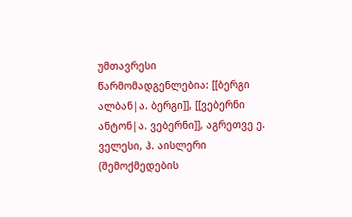უმთავრესი წარმომადგენლებია: [[ბერგი ალბან|ა. ბერგი]], [[ვებერნი ანტონ|ა. ვებერნი]], აგრეთვე ე. ველესი, ჰ. აისლერი (შემოქმედების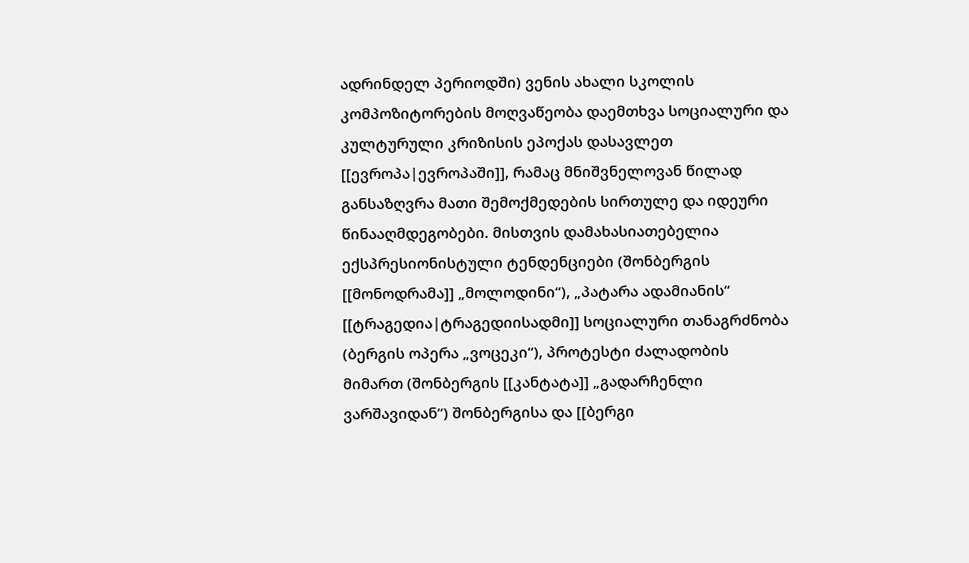ადრინდელ პერიოდში) ვენის ახალი სკოლის კომპოზიტორების მოღვაწეობა დაემთხვა სოციალური და კულტურული კრიზისის ეპოქას დასავლეთ [[ევროპა|ევროპაში]], რამაც მნიშვნელოვან წილად განსაზღვრა მათი შემოქმედების სირთულე და იდეური წინააღმდეგობები. მისთვის დამახასიათებელია ექსპრესიონისტული ტენდენციები (შონბერგის [[მონოდრამა]] „მოლოდინი“), „პატარა ადამიანის“ [[ტრაგედია|ტრაგედიისადმი]] სოციალური თანაგრძნობა (ბერგის ოპერა „ვოცეკი“), პროტესტი ძალადობის მიმართ (შონბერგის [[კანტატა]] „გადარჩენლი ვარშავიდან“) შონბერგისა და [[ბერგი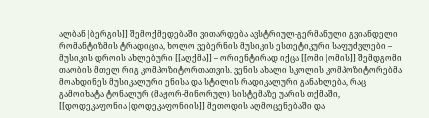ალბან|ბერგის]] შემოქმედებაში ვითარდება ავსტრიულ-გერმანული გვიანდელი რომანტიზმის ტრადიცია, ხოლო ვებერნის მუსიკის ესთეტიკური საფუძვლები – მუსიკის დროის ახლებური [[აღქმა]] – ორიენტირად იქცა [[ომი|ომის]] შემდგომი თაობის მთელ რიგ კომპოზიტორთათვის. ვენის ახალი სკოლის კომპოზიტორებმა მოახდინეს მუსიკალური ენისა და სტილის რადიკალური განახლება, რაც გამოიხატა ტონალურ (მაჟორ-მინორულ) სისტემაზე უარის თქმაში, [[დოდეკაფონია|დოდეკაფონიის]] მეთოდის აღმოცენებაში და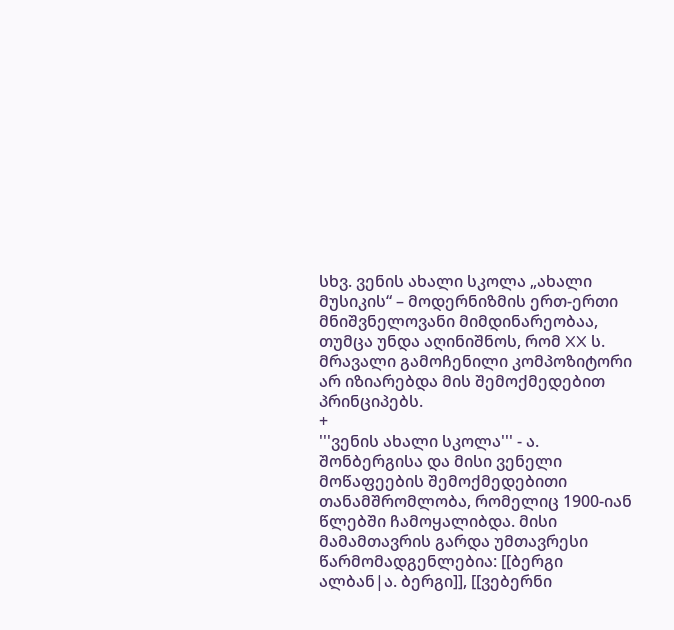სხვ. ვენის ახალი სკოლა „ახალი მუსიკის“ – მოდერნიზმის ერთ-ერთი მნიშვნელოვანი მიმდინარეობაა, თუმცა უნდა აღინიშნოს, რომ XX ს. მრავალი გამოჩენილი კომპოზიტორი არ იზიარებდა მის შემოქმედებით პრინციპებს.
+
'''ვენის ახალი სკოლა''' - ა. შონბერგისა და მისი ვენელი მოწაფეების შემოქმედებითი თანამშრომლობა, რომელიც 1900-იან წლებში ჩამოყალიბდა. მისი მამამთავრის გარდა უმთავრესი წარმომადგენლებია: [[ბერგი ალბან|ა. ბერგი]], [[ვებერნი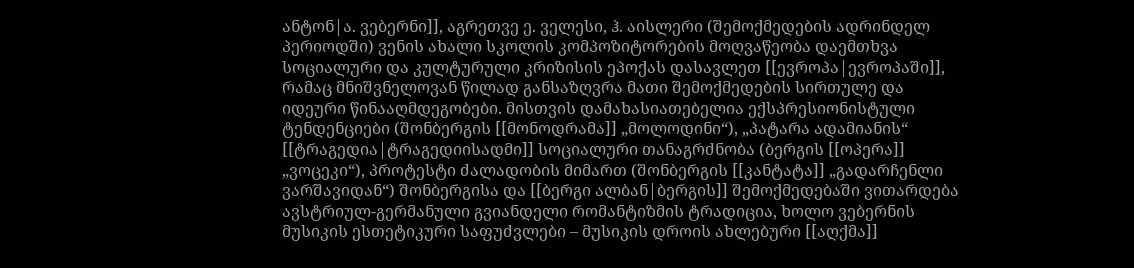ანტონ|ა. ვებერნი]], აგრეთვე ე. ველესი, ჰ. აისლერი (შემოქმედების ადრინდელ პერიოდში) ვენის ახალი სკოლის კომპოზიტორების მოღვაწეობა დაემთხვა სოციალური და კულტურული კრიზისის ეპოქას დასავლეთ [[ევროპა|ევროპაში]], რამაც მნიშვნელოვან წილად განსაზღვრა მათი შემოქმედების სირთულე და იდეური წინააღმდეგობები. მისთვის დამახასიათებელია ექსპრესიონისტული ტენდენციები (შონბერგის [[მონოდრამა]] „მოლოდინი“), „პატარა ადამიანის“ [[ტრაგედია|ტრაგედიისადმი]] სოციალური თანაგრძნობა (ბერგის [[ოპერა]] „ვოცეკი“), პროტესტი ძალადობის მიმართ (შონბერგის [[კანტატა]] „გადარჩენლი ვარშავიდან“) შონბერგისა და [[ბერგი ალბან|ბერგის]] შემოქმედებაში ვითარდება ავსტრიულ-გერმანული გვიანდელი რომანტიზმის ტრადიცია, ხოლო ვებერნის მუსიკის ესთეტიკური საფუძვლები – მუსიკის დროის ახლებური [[აღქმა]]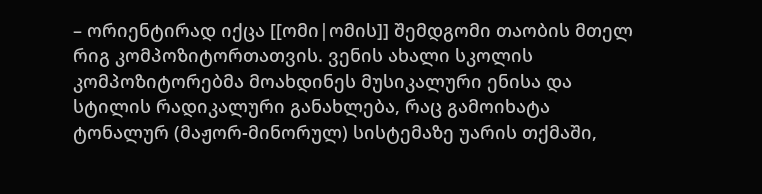– ორიენტირად იქცა [[ომი|ომის]] შემდგომი თაობის მთელ რიგ კომპოზიტორთათვის. ვენის ახალი სკოლის კომპოზიტორებმა მოახდინეს მუსიკალური ენისა და სტილის რადიკალური განახლება, რაც გამოიხატა ტონალურ (მაჟორ-მინორულ) სისტემაზე უარის თქმაში,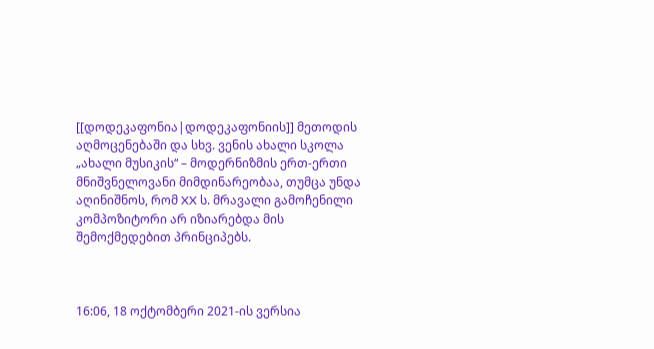[[დოდეკაფონია|დოდეკაფონიის]] მეთოდის აღმოცენებაში და სხვ. ვენის ახალი სკოლა „ახალი მუსიკის“ – მოდერნიზმის ერთ-ერთი მნიშვნელოვანი მიმდინარეობაა, თუმცა უნდა აღინიშნოს, რომ XX ს. მრავალი გამოჩენილი კომპოზიტორი არ იზიარებდა მის შემოქმედებით პრინციპებს.



16:06, 18 ოქტომბერი 2021-ის ვერსია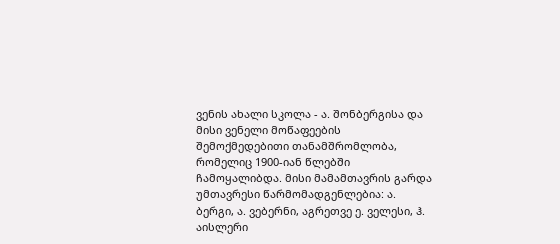ვენის ახალი სკოლა - ა. შონბერგისა და მისი ვენელი მოწაფეების შემოქმედებითი თანამშრომლობა, რომელიც 1900-იან წლებში ჩამოყალიბდა. მისი მამამთავრის გარდა უმთავრესი წარმომადგენლებია: ა. ბერგი, ა. ვებერნი, აგრეთვე ე. ველესი, ჰ. აისლერი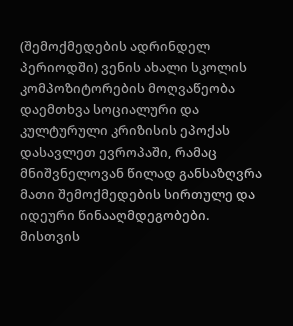(შემოქმედების ადრინდელ პერიოდში) ვენის ახალი სკოლის კომპოზიტორების მოღვაწეობა დაემთხვა სოციალური და კულტურული კრიზისის ეპოქას დასავლეთ ევროპაში, რამაც მნიშვნელოვან წილად განსაზღვრა მათი შემოქმედების სირთულე და იდეური წინააღმდეგობები. მისთვის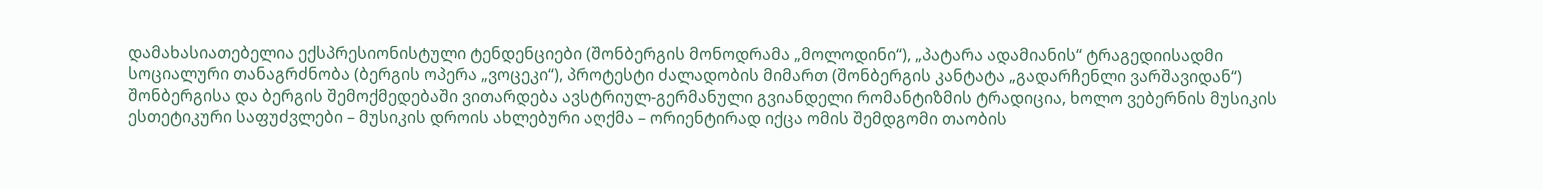დამახასიათებელია ექსპრესიონისტული ტენდენციები (შონბერგის მონოდრამა „მოლოდინი“), „პატარა ადამიანის“ ტრაგედიისადმი სოციალური თანაგრძნობა (ბერგის ოპერა „ვოცეკი“), პროტესტი ძალადობის მიმართ (შონბერგის კანტატა „გადარჩენლი ვარშავიდან“) შონბერგისა და ბერგის შემოქმედებაში ვითარდება ავსტრიულ-გერმანული გვიანდელი რომანტიზმის ტრადიცია, ხოლო ვებერნის მუსიკის ესთეტიკური საფუძვლები – მუსიკის დროის ახლებური აღქმა – ორიენტირად იქცა ომის შემდგომი თაობის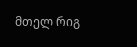მთელ რიგ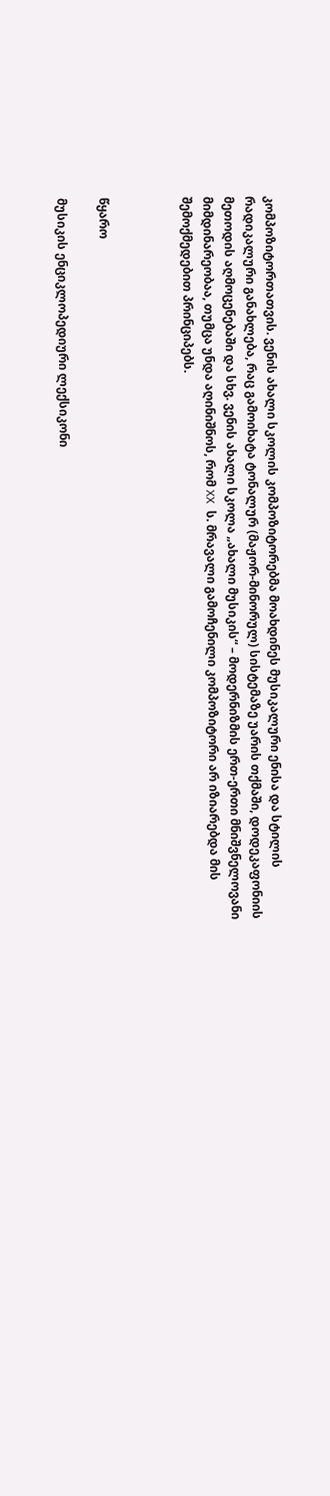კომპოზიტორთათვის. ვენის ახალი სკოლის კომპოზიტორებმა მოახდინეს მუსიკალური ენისა და სტილის რადიკალური განახლება, რაც გამოიხატა ტონალურ (მაჟორ-მინორულ) სისტემაზე უარის თქმაში, დოდეკაფონიის მეთოდის აღმოცენებაში და სხვ. ვენის ახალი სკოლა „ახალი მუსიკის“ – მოდერნიზმის ერთ-ერთი მნიშვნელოვანი მიმდინარეობაა, თუმცა უნდა აღინიშნოს, რომ XX ს. მრავალი გამოჩენილი კომპოზიტორი არ იზიარებდა მის შემოქმედებით პრინციპებს.



წყარო

მუსიკის ენციკლოპედიური ლექსიკონი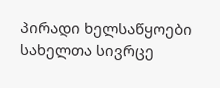პირადი ხელსაწყოები
სახელთა სივრცე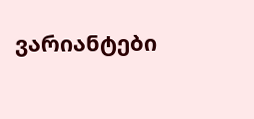ვარიანტები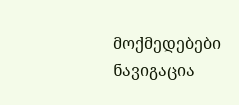მოქმედებები
ნავიგაცია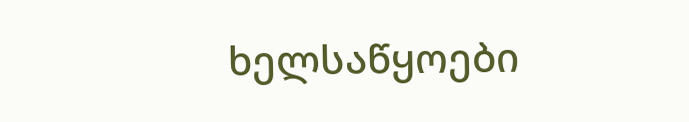ხელსაწყოები